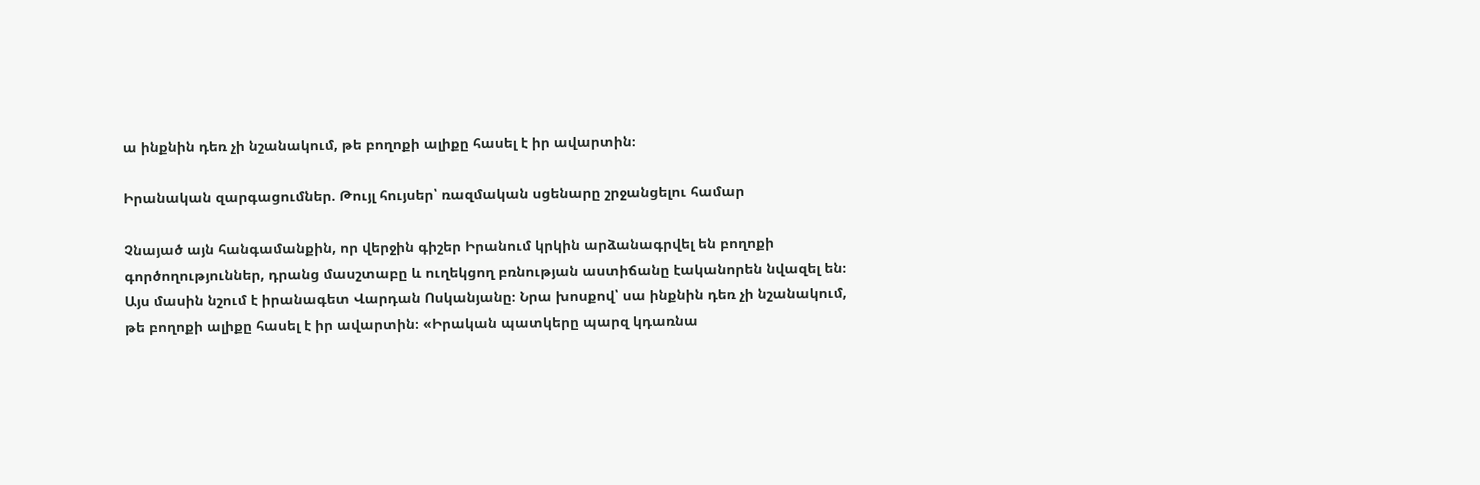ա ինքնին դեռ չի նշանակում, թե բողոքի ալիքը հասել է իր ավարտին։

Իրանական զարգացումներ. Թույլ հույսեր՝ ռազմական սցենարը շրջանցելու համար

Չնայած այն հանգամանքին, որ վերջին գիշեր Իրանում կրկին արձանագրվել են բողոքի գործողություններ, դրանց մասշտաբը և ուղեկցող բռնության աստիճանը էականորեն նվազել են։ Այս մասին նշում է իրանագետ Վարդան Ոսկանյանը։ Նրա խոսքով՝ սա ինքնին դեռ չի նշանակում, թե բողոքի ալիքը հասել է իր ավարտին։ «Իրական պատկերը պարզ կդառնա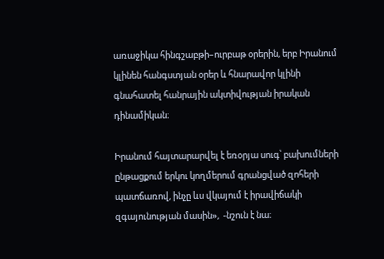առաջիկա հինգշաբթի–ուրբաթ օրերին, երբ Իրանում կլինեն հանգստյան օրեր և հնարավոր կլինի գնահատել հանրային ակտիվության իրական դինամիկան։

Իրանում հայտարարվել է եռօրյա սուգ՝ բախումների ընթացքում երկու կողմերում գրանցված զոհերի պատճառով, ինչը ևս վկայում է իրավիճակի զգայունության մասին»,  -նշուն է նա։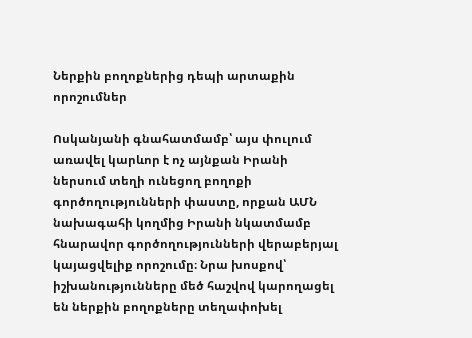Ներքին բողոքներից դեպի արտաքին որոշումներ

Ոսկանյանի գնահատմամբ՝ այս փուլում առավել կարևոր է ոչ այնքան Իրանի ներսում տեղի ունեցող բողոքի գործողությունների փաստը, որքան ԱՄՆ նախագահի կողմից Իրանի նկատմամբ հնարավոր գործողությունների վերաբերյալ կայացվելիք որոշումը։ Նրա խոսքով՝ իշխանությունները մեծ հաշվով կարողացել են ներքին բողոքները տեղափոխել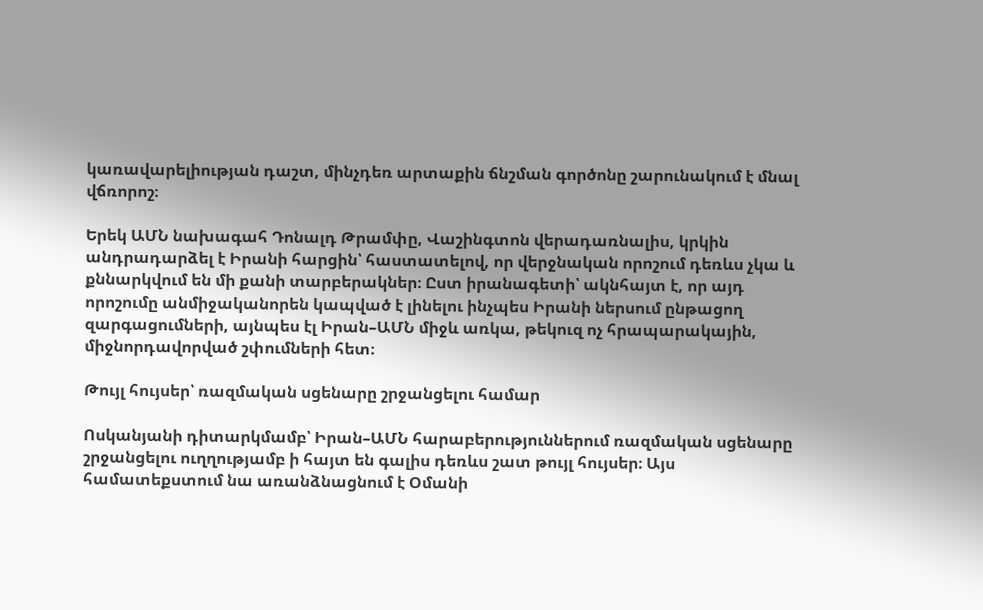կառավարելիության դաշտ, մինչդեռ արտաքին ճնշման գործոնը շարունակում է մնալ վճռորոշ։

Երեկ ԱՄՆ նախագահ Դոնալդ Թրամփը, Վաշինգտոն վերադառնալիս, կրկին անդրադարձել է Իրանի հարցին՝ հաստատելով, որ վերջնական որոշում դեռևս չկա և քննարկվում են մի քանի տարբերակներ։ Ըստ իրանագետի՝ ակնհայտ է, որ այդ որոշումը անմիջականորեն կապված է լինելու ինչպես Իրանի ներսում ընթացող զարգացումների, այնպես էլ Իրան–ԱՄՆ միջև առկա, թեկուզ ոչ հրապարակային, միջնորդավորված շփումների հետ։

Թույլ հույսեր՝ ռազմական սցենարը շրջանցելու համար

Ոսկանյանի դիտարկմամբ՝ Իրան–ԱՄՆ հարաբերություններում ռազմական սցենարը շրջանցելու ուղղությամբ ի հայտ են գալիս դեռևս շատ թույլ հույսեր։ Այս համատեքստում նա առանձնացնում է Օմանի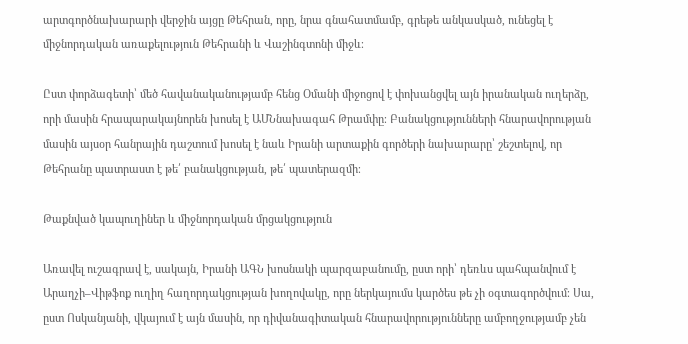արտգործնախարարի վերջին այցը Թեհրան, որը, նրա գնահատմամբ, գրեթե անկասկած, ունեցել է միջնորդական առաքելություն Թեհրանի և Վաշինգտոնի միջև։

Ըստ փորձագետի՝ մեծ հավանականությամբ հենց Օմանի միջոցով է փոխանցվել այն իրանական ուղերձը, որի մասին հրապարակայնորեն խոսել է ԱՄՆնախագահ Թրամփը։ Բանակցությունների հնարավորության մասին այսօր հանրային դաշտում խոսել է նաև Իրանի արտաքին գործերի նախարարը՝ շեշտելով, որ Թեհրանը պատրաստ է թե՛ բանակցության, թե՛ պատերազմի։

Թաքնված կապուղիներ և միջնորդական մրցակցություն

Առավել ուշագրավ է, սակայն, Իրանի ԱԳՆ խոսնակի պարզաբանումը, ըստ որի՝ դեռևս պահպանվում է Արաղչի–Վիթֆոք ուղիղ հաղորդակցության խողովակը, որը ներկայումս կարծես թե չի օգտագործվում։ Սա, ըստ Ոսկանյանի, վկայում է այն մասին, որ դիվանագիտական հնարավորությունները ամբողջությամբ չեն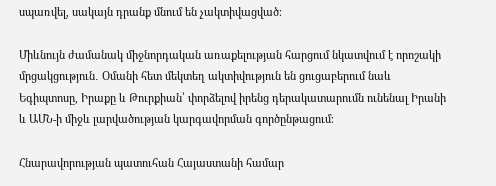սպառվել, սակայն դրանք մնում են չակտիվացված։

Միևնույն ժամանակ միջնորդական առաքելության հարցում նկատվում է որոշակի մրցակցություն․ Օմանի հետ մեկտեղ ակտիվություն են ցուցաբերում նաև Եգիպտոսը, Իրաքը և Թուրքիան՝ փորձելով իրենց դերակատարումն ունենալ Իրանի և ԱՄՆ-ի միջև լարվածության կարգավորման գործընթացում։

Հնարավորության պատուհան Հայաստանի համար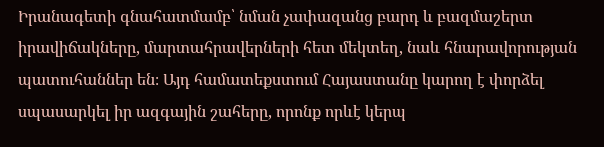Իրանագետի գնահատմամբ՝ նման չափազանց բարդ և բազմաշերտ իրավիճակները, մարտահրավերների հետ մեկտեղ, նաև հնարավորության պատուհաններ են։ Այդ համատեքստում Հայաստանը կարող է փորձել սպասարկել իր ազգային շահերը, որոնք որևէ կերպ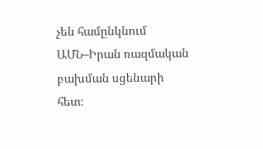չեն համընկնում ԱՄՆ–Իրան ռազմական բախման սցենարի հետ։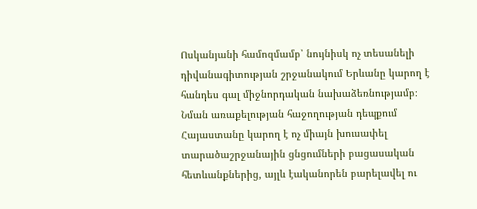Ոսկանյանի համոզմամբ՝ նույնիսկ ոչ տեսանելի դիվանագիտության շրջանակում Երևանը կարող է հանդես գալ միջնորդական նախաձեռնությամբ։ Նման առաքելության հաջողության դեպքում Հայաստանը կարող է ոչ միայն խուսափել տարածաշրջանային ցնցումների բացասական հետևանքներից, այլև էականորեն բարելավել ու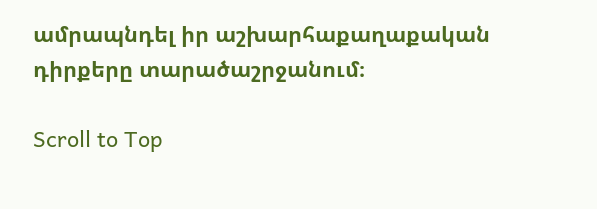ամրապնդել իր աշխարհաքաղաքական դիրքերը տարածաշրջանում։

Scroll to Top